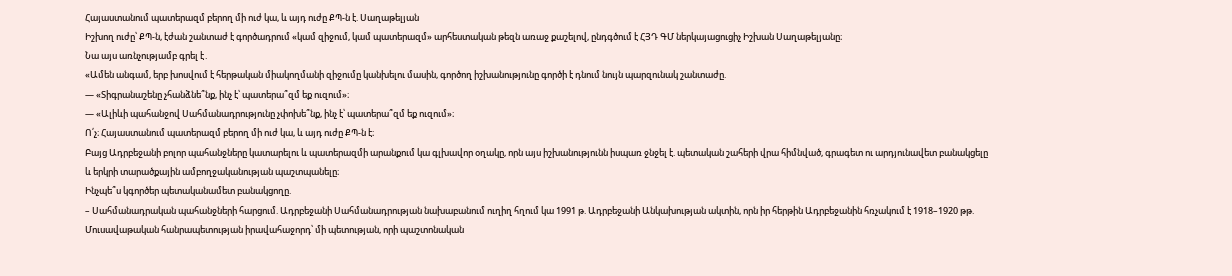Հայաստանում պատերազմ բերող մի ուժ կա, և այդ ուժը ՔՊ-ն է. Սաղաթելյան
Իշխող ուժը՝ ՔՊ-ն, էժան շանտաժ է գործադրում «կամ զիջում, կամ պատերազմ» արհեստական թեզն առաջ քաշելով, ընդգծում է ՀՅԴ ԳՄ ներկայացուցիչ Իշխան Սաղաթելյանը։
Նա այս առնչությամբ գրել է․
«Ամեն անգամ, երբ խոսվում է հերթական միակողմանի զիջումը կանխելու մասին, գործող իշխանությունը գործի է դնում նույն պարզունակ շանտաժը.
— «Տիգրանաշենը չհանձնե՞նք, ինչ է՝ պատերա՞զմ եք ուզում»։
— «Ալիևի պահանջով Սահմանադրությունը չփոխե՞նք, ինչ է՝ պատերա՞զմ եք ուզում»։
Ո՛չ։ Հայաստանում պատերազմ բերող մի ուժ կա, և այդ ուժը ՔՊ-ն է։
Բայց Ադրբեջանի բոլոր պահանջները կատարելու և պատերազմի արանքում կա գլխավոր օղակը, որն այս իշխանությունն իսպառ ջնջել է. պետական շահերի վրա հիմնված, գրագետ ու արդյունավետ բանակցելը և երկրի տարածքային ամբողջականության պաշտպանելը։
Ինչպե՞ս կգործեր պետականամետ բանակցողը.
– Սահմանադրական պահանջների հարցում. Ադրբեջանի Սահմանադրության նախաբանում ուղիղ հղում կա 1991 թ. Ադրբեջանի Անկախության ակտին, որն իր հերթին Ադրբեջանին հռչակում է 1918–1920 թթ. Մուսավաթական հանրապետության իրավահաջորդ՝ մի պետության, որի պաշտոնական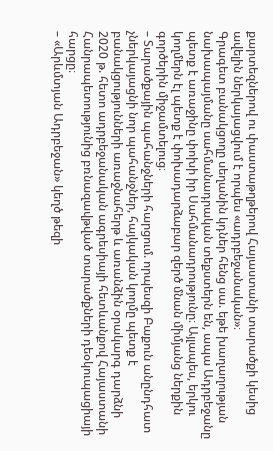քարտեզներով ու փաստաթղթերով Հայաստանի տարածքի կեսից ավելին ներկայացվում է որպես «ադրբեջանական»։
Գրագետ բանակցողը սեղանին կդներ հենց սա. եթե խաղաղության նախապայմանը սահմանադրական տեքստերն են, ապա Ադրբեջանը պետք է առաջինը փոխի իր Սահմանադրությունը։ Այլապես, երկու կողմերն էլ պետք է փոխադարձաբար զերծ մնան միմյանց ներքին գործերին միջամտելուց։
– Տարածքային պահանջների հարցում. որպեսզի Բաքուն անընդհատ չներկայացնի նոր պահանջներ, հայկական կողմը պետք է բանակցությունների առաջնահերթ և առանձին օրակարգ դարձնի 2020 թ. հետո ադրբեջանական ագրեսիայի հետևանքով Հայաստանի Հանրապետությունից բռնազավթված տարածքների դեօկուպացիայի հարցը։
– «Արևմտյան Ադրբեջան» կեղծ թեզի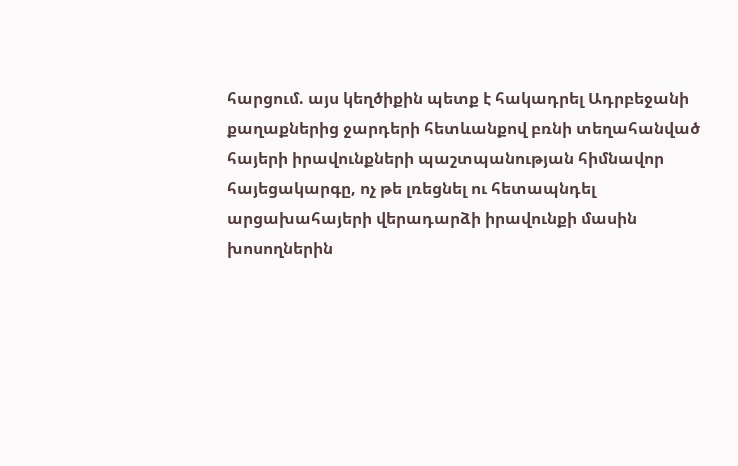հարցում. այս կեղծիքին պետք է հակադրել Ադրբեջանի քաղաքներից ջարդերի հետևանքով բռնի տեղահանված հայերի իրավունքների պաշտպանության հիմնավոր հայեցակարգը, ոչ թե լռեցնել ու հետապնդել արցախահայերի վերադարձի իրավունքի մասին խոսողներին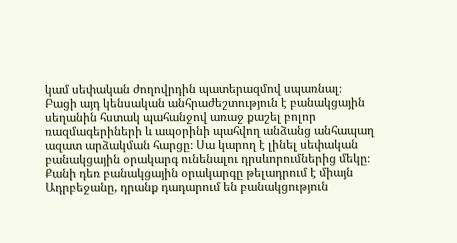կամ սեփական ժողովրդին պատերազմով սպառնալ։
Բացի այդ կենսական անհրաժեշտություն է բանակցային սեղանին հստակ պահանջով առաջ քաշել բոլոր ռազմագերիների և ապօրինի պահվող անձանց անհապաղ ազատ արձակման հարցը։ Սա կարող է լինել սեփական բանակցային օրակարգ ունենալու դրսևորումներից մեկը։
Քանի դեռ բանակցային օրակարգը թելադրում է միայն Ադրբեջանը, դրանք դադարում են բանակցություն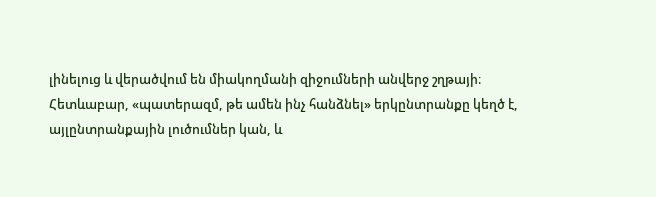լինելուց և վերածվում են միակողմանի զիջումների անվերջ շղթայի։
Հետևաբար, «պատերազմ, թե ամեն ինչ հանձնել» երկընտրանքը կեղծ է, այլընտրանքային լուծումներ կան, և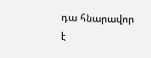դա հնարավոր է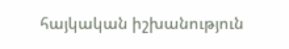հայկական իշխանություն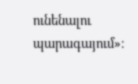ունենալու պարագայում»։